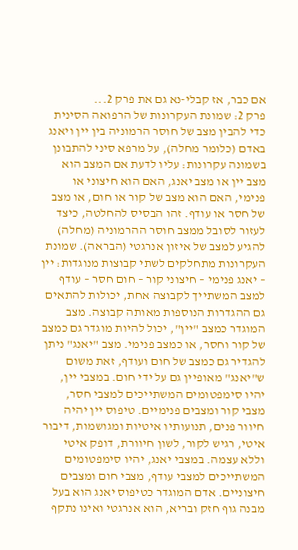אם כבר, אז קבלי-נא גם את פרק 2...
פרק 2: שמונת העקרונות של הרפואה הסינית כדי להבין מצב של חוסר הרמוניה בין יין ויאנג באדם (כלומר מחלה), על מרפא סיני להתבונן בשמונה עקרונות: עליו לדעת אם המצב הוא מצב יין או מצב יאנג, האם הוא חיצוני או פנימי, האם הוא מצב של קור או חום, או מצב של חסר או עודף. זהו הבסיס להחלטה, כיצד לעזור לסובל ממצב חוסר ההרמוניה (מחלה) להגיע למצב של איזון אנרגטי (הבראה). שמונת העקרונות מתחלקים לשתי קבוצות מנוגדות: יין – יאנג פנימי – חיצוני קור – חום חסר – עודף למצב המשתייך לקבוצה אחת, יכולות להתאים גם ההגדרות הנוספות מאותה קבוצה. מצב המוגדר כמצב "יין", יכול להיות מוגדר גם כמצב של קור וחסר, או כמצב פנימי. מצב "יאנג" ניתן להגדיר גם כמצב של חום ועודף, זאת משום ש"יאנג" מאופיין גם על ידי חום. במצבי יין, יהיו סימפטומים המשתייכים למצבי חסר, מצבי קור ומצבים פנימיים. טיפוס יין יהיה חיוור פנים, תנועותיו איטיות ומגושמות, דיבור איטי, רגיש לקור, לשון חיוורת, דופק איטי וללא עצמה. במצבי יאנג, יהיו סימפטומים המשתייכים למצבי עודף, מצבי חום ומצבים חיצוניים. אדם המוגדר כטיפוס יאנג הוא בעל מבנה גוף חזק ובריא, הוא אנרגטי ואינו נתקף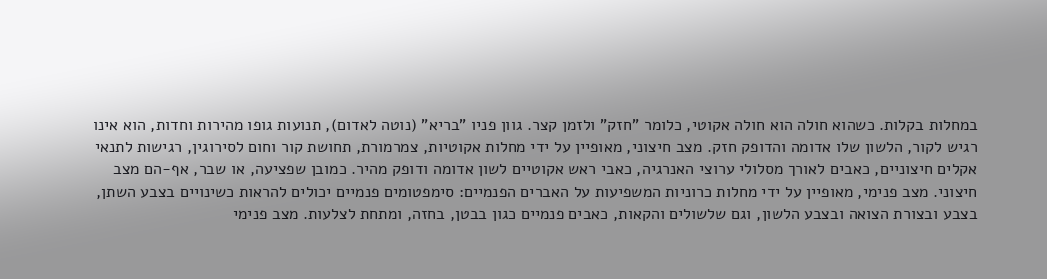במחלות בקלות. כשהוא חולה הוא חולה אקוטי, כלומר "חזק" ולזמן קצר. גוון פניו "בריא" (נוטה לאדום), תנועות גופו מהירות וחדות, הוא אינו רגיש לקור, הלשון שלו אדומה והדופק חזק. מצב חיצוני, מאופיין על ידי מחלות אקוטיות, צמרמורת, תחושת קור וחום לסירוגין, רגישות לתנאי אקלים חיצוניים, כאבים לאורך מסלולי ערוצי האנרגיה, כאבי ראש אקוטיים לשון אדומה ודופק מהיר. כמובן שפציעה, או שבר, אף-הם מצב חיצוני. מצב פנימי, מאופיין על ידי מחלות כרוניות המשפיעות על האברים הפנמיים: סימפטומים פנמיים יכולים להראות כשינויים בצבע השתן, בצבע ובצורת הצואה ובצבע הלשון, וגם שלשולים והקאות, כאבים פנמיים כגון בבטן, בחזה, ומתחת לצלעות. מצב פנימי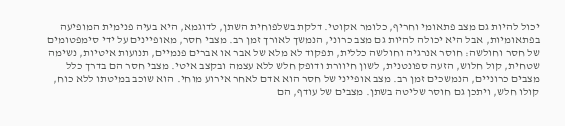יכול להיות גם מצב פתאומי וחריף, כלומר אקוטי. דלקת בשלפוחית השתן, לדוגמא, היא בעיה פנימית המופיעה בפתאומיות, אבל היא יכולה להיות גם מצב כרוני, הנמשך לאורך זמן רב. מצבי חסר, מאופיינים על ידי סימפטומים של חסר וחולשה: חוסר אנרגיה וחולשה כללית, תפקוד לא מלא של אבר או אברים פנמיים, תנועות איטיות, נשימה שטחית, קול חלוש, הזעה ספונטנית, לשון חיוורת ודופק חלש ללא עצמה ובקצב איטי. מצבי חסר הם בדרך כלל מצבים כרוניים, הנמשכים זמן רב. מצב אופייני של חסר הוא אדם לאחר אירוע מוחי. הוא שוכב במיטתו ללא כוח, קולו חלש, ויתכן גם חוסר שליטה בשתן. מצבים של עודף, הם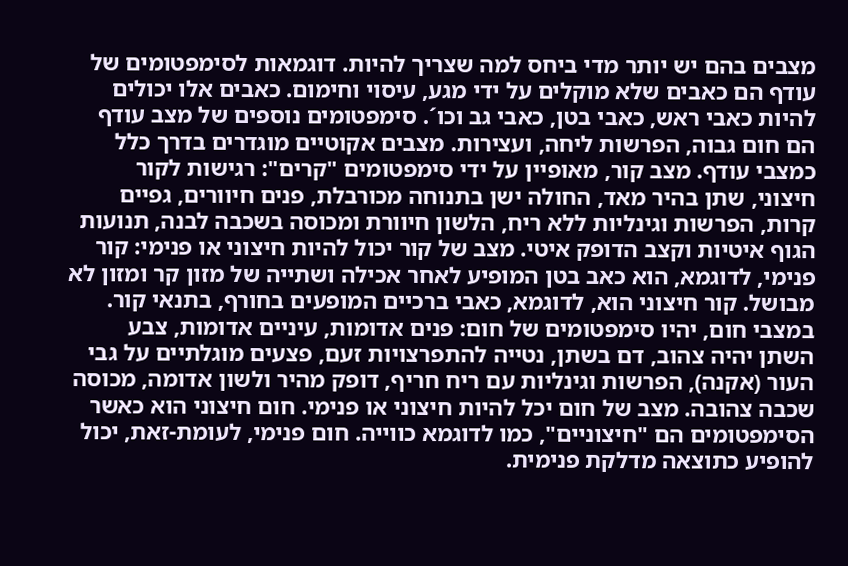מצבים בהם יש יותר מדי ביחס למה שצריך להיות. דוגמאות לסימפטומים של עודף הם כאבים שלא מוקלים על ידי מגע, עיסוי וחימום. כאבים אלו יכולים להיות כאבי ראש, כאבי בטן, כאבי גב וכו´. סימפטומים נוספים של מצב עודף הם חום גבוה, הפרשות ליחה, ועצירות. מצבים אקוטיים מוגדרים בדרך כלל כמצבי עודף. מצב קור, מאופיין על ידי סימפטומים "קרים": רגישות לקור חיצוני, שתן בהיר מאד, החולה ישן בתנוחה מכורבלת, פנים חיוורים, גפיים קרות, הפרשות וגינליות ללא ריח, הלשון חיוורת ומכוסה בשכבה לבנה, תנועות הגוף איטיות וקצב הדופק איטי. מצב של קור יכול להיות חיצוני או פנימי: קור פנימי, לדוגמא, הוא כאב בטן המופיע לאחר אכילה ושתייה של מזון קר ומזון לא מבושל. קור חיצוני הוא, לדוגמא, כאבי ברכיים המופעים בחורף, בתנאי קור. במצבי חום, יהיו סימפטומים של חום: פנים אדומות, עיניים אדומות, צבע השתן יהיה צהוב, דם בשתן, נטייה להתפרצויות זעם, פצעים מוגלתיים על גבי העור (אקנה), הפרשות וגינליות עם ריח חריף, דופק מהיר ולשון אדומה, מכוסה שכבה צהובה. מצב של חום יכל להיות חיצוני או פנימי. חום חיצוני הוא כאשר הסימפטומים הם "חיצוניים", כמו לדוגמא כווייה. חום פנימי, לעומת-זאת, יכול להופיע כתוצאה מדלקת פנימית.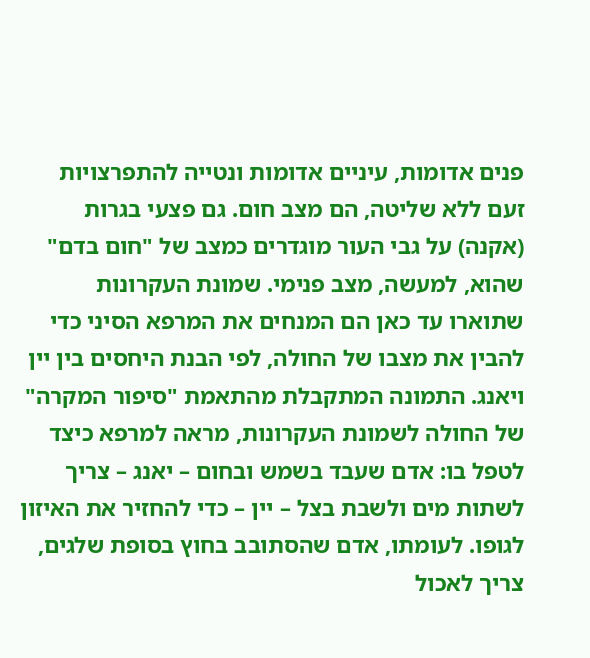פנים אדומות, עיניים אדומות ונטייה להתפרצויות זעם ללא שליטה, הם מצב חום. גם פצעי בגרות (אקנה) על גבי העור מוגדרים כמצב של "חום בדם" שהוא, למעשה, מצב פנימי. שמונת העקרונות שתוארו עד כאן הם המנחים את המרפא הסיני כדי להבין את מצבו של החולה, לפי הבנת היחסים בין יין ויאנג. התמונה המתקבלת מהתאמת "סיפור המקרה" של החולה לשמונת העקרונות, מראה למרפא כיצד לטפל בו: אדם שעבד בשמש ובחום – יאנג – צריך לשתות מים ולשבת בצל – יין – כדי להחזיר את האיזון לגופו. לעומתו, אדם שהסתובב בחוץ בסופת שלגים, צריך לאכול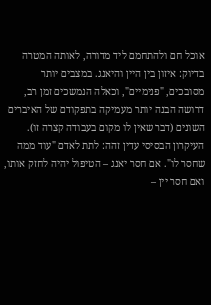אוכל חם ולהתחמם ליד מדורה, לאותה המטרה בדיוק: איזון בין היין והיאנג. במצבים יותר מסובכים, "פנימיים", וכאלה הנמשכים זמן רב, דרושה הבנה יותר מעמיקה בתפקודם של האיברים השונים (דבר שאין לו מקום בעבודה קצרה זו). העיקרון הבסיסי עדין זהה: לתת לאדם "עוד ממה שחסר לו". אם חסר יאנג – הטיפול יהיה לחזק אותו, ואם חסר יין –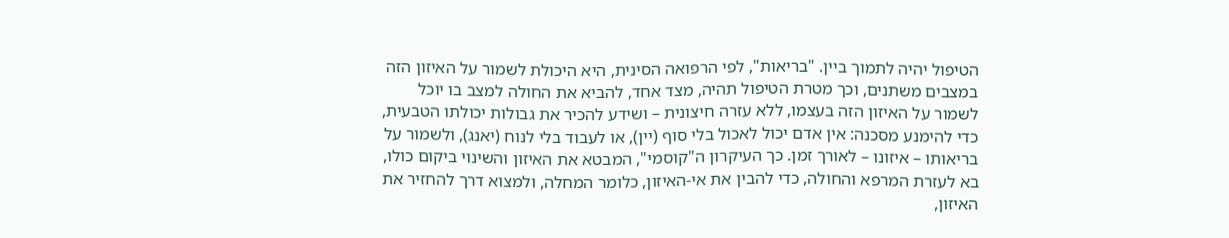הטיפול יהיה לתמוך ביין. "בריאות", לפי הרפואה הסינית, היא היכולת לשמור על האיזון הזה במצבים משתנים, וכך מטרת הטיפול תהיה, מצד אחד, להביא את החולה למצב בו יוכל לשמור על האיזון הזה בעצמו, ללא עזרה חיצונית – ושידע להכיר את גבולות יכולתו הטבעית, כדי להימנע מסכנה: אין אדם יכול לאכול בלי סוף (יין), או לעבוד בלי לנוח (יאנג), ולשמור על בריאותו – איזונו – לאורך זמן. כך העיקרון ה"קוסמי", המבטא את האיזון והשינוי ביקום כולו, בא לעזרת המרפא והחולה, כדי להבין את אי-האיזון, כלומר המחלה, ולמצוא דרך להחזיר את האיזון,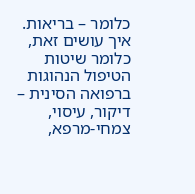כלומר – בריאות. איך עושים זאת, כלומר שיטות הטיפול הנהוגות ברפואה הסינית – דיקור, עיסוי, צמחי-מרפא,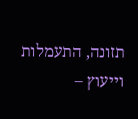תזונה, התעמלות וייעוץ –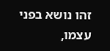זהו נושא בפני עצמו,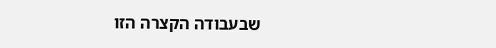שבעבודה הקצרה הזו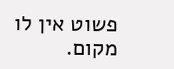פשוט אין לו מקום.